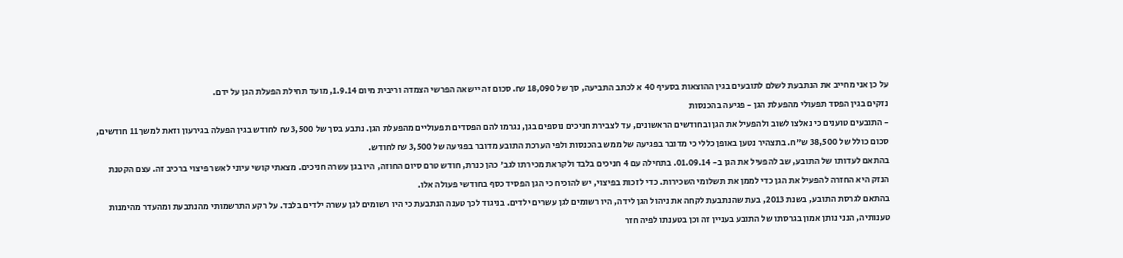על כן אני מחייב את הנתבעת לשלם לתובעים בגין ההוצאות בסעיף 40 א לכתב התביעה, סך של 18,090 ₪. סכום זה יישאה הפרשי הצמדה וריבית מיום 1.9.14, מועד תחילת הפעלת הגן על ידם.
נזקים בגין הפסד תפעולי מהפעלת הגן - פגיעה בהכנסות
- התובעים טוענים כי נאלצו לשוב ולהפעיל את הגן ובחודשים הראשונים, עד לצבירת חניכים נוספים בגן, נגרמו להם הפסדים תפעוליים מהפעלת הגן. נתבע בסך של 3,500 ₪ לחודש בגין הפעלה בגירעון וזאת למשך 11 חודשים, סכום כולל של 38,500 ש"ח. בתצהיר נטען באופן כללי כי מדובר בפגיעה של ממש בהכנסות ולפי הערכת התובע מדובר בפגיעה של 3,500 ₪ לחודש.
בהתאם לעדותו של התובע, שב להפעיל את הגן ב- 01.09.14. בתחילה עם 4 חניכים בלבד ולקראת מכירתו לגב' כהן כנרת, חודש טרם סיום החוזה, היו בגן עשרה חניכים. מצאתי קושי עיוני לאשר פיצוי ברכיב זה. עצם הקטנת הנזק היא החזרה להפעיל את הגן כדי לממן את תשלומי השכירות. כדי לזכות בפיצוי, יש להוכיח כי הגן הפסיד כסף בחודשי פעולה אלו.
בהתאם לגרסת התובע, בשנת 2013, בעת שהנתבעת לקחה את ניהול הגן לידה, היו רשומים לגן עשרים ילדים. בניגוד לכך טענה הנתבעת כי היו רשומים לגן עשרה ילדים בלבד. על רקע התרשמותי מהנתבעת ומהעדר מהימנות טענותיה, הנני נותן אמון בגרסתו של התובע בעניין זה וכן בטענתו לפיה חזר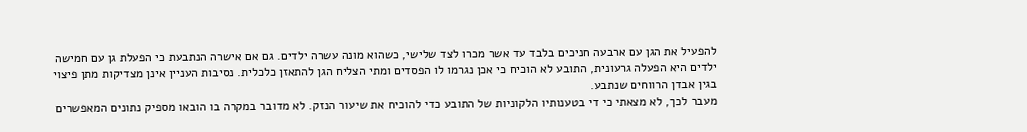להפעיל את הגן עם ארבעה חניכים בלבד עד אשר מכרו לצד שלישי, כשהוא מונה עשרה ילדים. גם אם אישרה הנתבעת כי הפעלת גן עם חמישה ילדים היא הפעלה גרעונית, התובע לא הוכיח כי אכן נגרמו לו הפסדים ומתי הצליח הגן להתאזן כלכלית. נסיבות העניין אינן מצדיקות מתן פיצוי בגין אבדן הרווחים שנתבע.
מעבר לכך, לא מצאתי כי די בטענותיו הלקוניות של התובע כדי להוכיח את שיעור הנזק. לא מדובר במקרה בו הובאו מספיק נתונים המאפשרים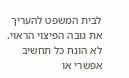לבית המשפט להעריך את גובה הפיצוי הראוי. לא הונח כל תחשיב אפשרי או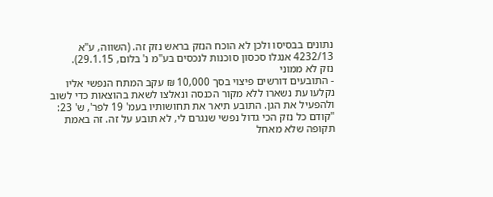נתונים בבסיסו ולכן לא הוכח הנזק בראש נזק זה. (השווה, ע"א 4232/13 אנגלו סכסון סוכנות לנכסים בע"מ נ' בלום, 29.1.15).
נזק לא ממוני
- התובעים דורשים פיצוי בסך 10,000 ₪ עקב המתח הנפשי אליו נקלעו עת נשארו ללא מקור הכנסה ונאלצו לשאת בהוצאות כדי לשוב ולהפעיל את הגן. התובע תיאר את תחושותיו בעמ' 19 לפר', ש' 23:
"קודם כל נזק הכי גדול נפשי שנגרם לי, לא תובע על זה. זה באמת תקופה שלא מאחל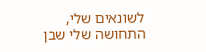לשונאים שלי, התחושה שלי שבן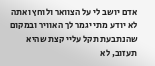אדם יושב לי על הצוואר ולוחץ ואתה לא יודע מתי יגמר לך האוויר ובמקום שהנתבעת תקל עליי קצת שהיא תעזוב, לא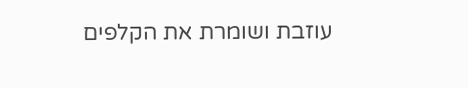עוזבת ושומרת את הקלפים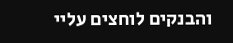והבנקים לוחצים עליי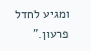ומגיע לחדל פרעון."